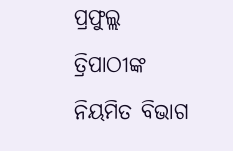ପ୍ରଫୁଲ୍ଲ ତ୍ରିପାଠୀଙ୍କ ନିୟମିତ ବିଭାଗ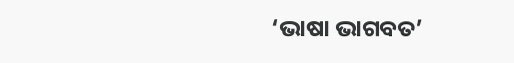‘ଭାଷା ଭାଗବତ’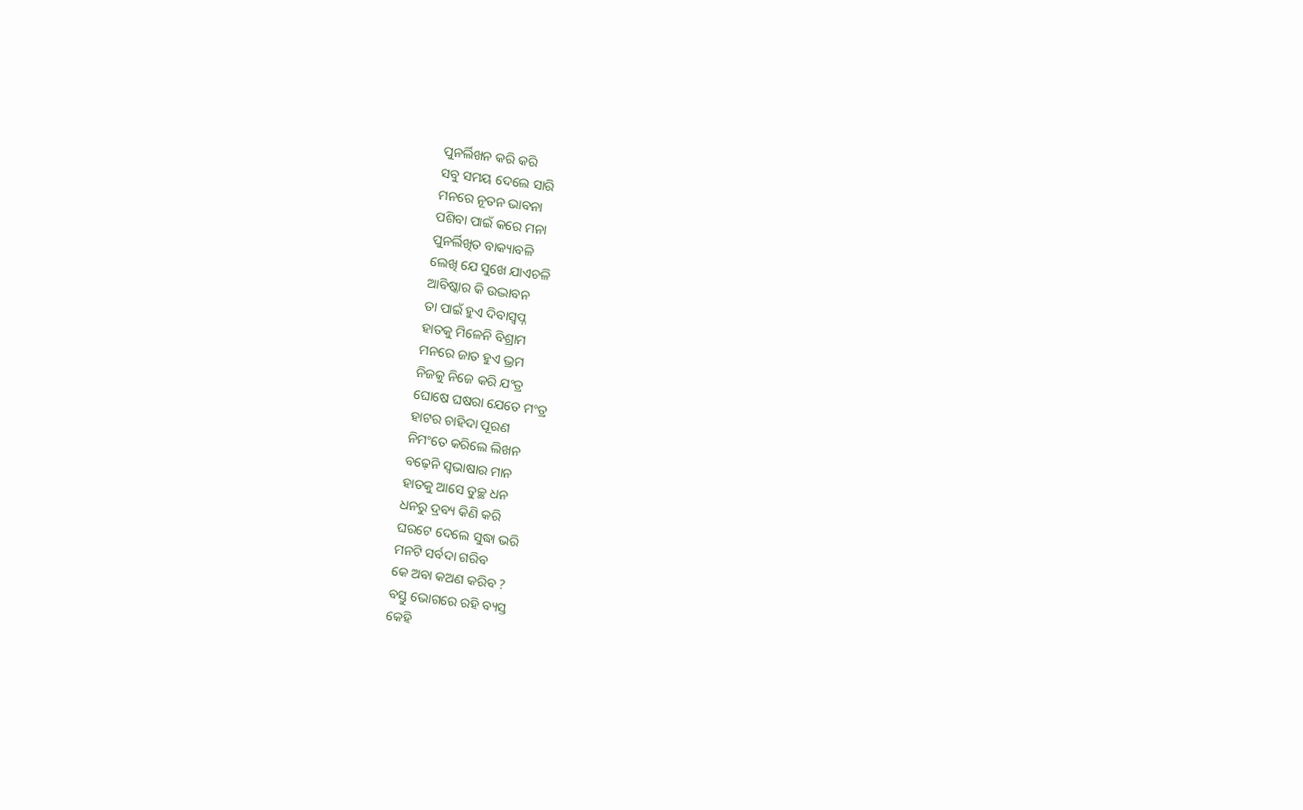ପୁନର୍ଲିଖନ କରି କରି
ସବୁ ସମୟ ଦେଲେ ସାରି
ମନରେ ନୂତନ ଭାବନା
ପଶିବା ପାଇଁ କରେ ମନା
ପୁନର୍ଲିଖିତ ବାକ୍ୟାବଳି
ଲେଖି ଯେ ସୁଖେ ଯାଏଚଳି
ଆବିଷ୍କାର କି ଉଦ୍ଭାବନ
ତା ପାଇଁ ହୁଏ ଦିବାସ୍ୱପ୍ନ
ହାତକୁ ମିଳେନି ବିଶ୍ରାମ
ମନରେ ଜାତ ହୁଏ ଭ୍ରମ
ନିଜକୁ ନିଜେ କରି ଯଂତ୍ର
ଘୋଷେ ଘଷରା ଯେତେ ମଂତ୍ର
ହାଟର ଚାହିଦା ପୂରଣ
ନିମଂତେ କରିଲେ ଲିଖନ
ବଢ଼େନି ସ୍ବଭାଷାର ମାନ
ହାତକୁ ଆସେ ତୁଚ୍ଛ ଧନ
ଧନରୁ ଦ୍ରବ୍ୟ କିଣି କରି
ଘରଟେ ଦେଲେ ସୁଦ୍ଧା ଭରି
ମନଟି ସର୍ବଦା ଗରିବ
କେ ଅବା କଅଣ କରିବ ?
ବସ୍ତୁ ଭୋଗରେ ରହି ବ୍ୟସ୍ତ
କେହି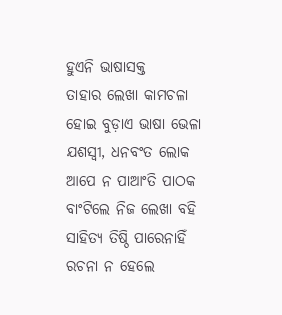ହୁଏନି ଭାଷାସକ୍ତ
ତାହାର ଲେଖା କାମଚଳା
ହୋଇ ବୁଡ଼ାଏ ଭାଷା ଭେଳା
ଯଶସ୍ବୀ, ଧନବଂତ ଲୋକ
ଆପେ ନ ପାଆଂତି ପାଠକ
ବାଂଟିଲେ ନିଜ ଲେଖା ବହି
ସାହିତ୍ୟ ତିଷ୍ଠି ପାରେନାହିଁ
ରଚନା ନ ହେଲେ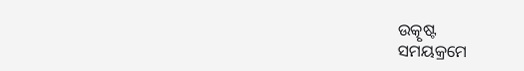ଉତ୍କୃଷ୍ଟ
ସମୟକ୍ରମେ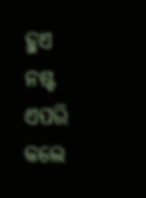ହୁଏ ନଷ୍ଟ
ଏପରି କଲେ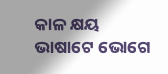କାଳ କ୍ଷୟ
ଭାଷାଟେ ଭୋଗେ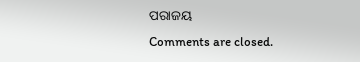ପରାଜୟ
Comments are closed.